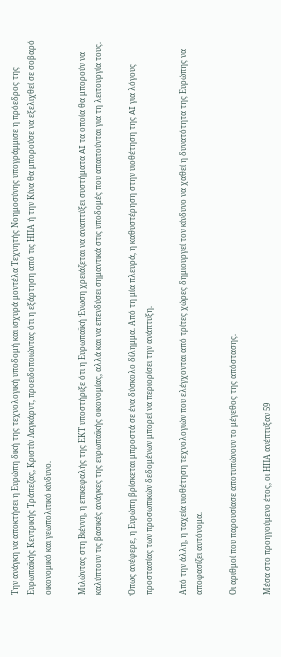Την ανάγκη να αποκτήσει η Ευρώπη δική της τεχνολογική υποδομή και ισχυρά μοντέλα Τεχνητής Νοημοσύνης υπογράμμισε η πρόεδρος της Ευρωπαϊκής Κεντρικής Τράπεζας, Κριστίν Λαγκάρντ, προειδοποιώντας ότι η εξάρτηση από τις ΗΠΑ ή την Κίνα θα μπορούσε να εξελιχθεί σε σοβαρό οικονομικό και γεωπολιτικό κίνδυνο.

Μιλώντας στη Βιέννη, η επικεφαλής της ΕΚΤ υποστήριξε ότι η Ευρωπαϊκή Ένωση χρειάζεται να αναπτύξει συστήματα AI τα οποία θα μπορούν να καλύπτουν τις βασικές ανάγκες της ευρωπαϊκής οικονομίας, αλλά και να επενδύσει σημαντικά στις υποδομές που απαιτούνται για τη λειτουργία τους.

Όπως ανέφερε, η Ευρώπη βρίσκεται μπροστά σε ένα δύσκολο δίλημμα. Από τη μία πλευρά, η καθυστέρηση στην υιοθέτηση της AI για λόγους προστασίας των προσωπικών δεδομένων μπορεί να περιορίσει την ανάπτυξη.

Από την άλλη, η ταχεία υιοθέτηση τεχνολογιών που ελέγχονται από τρίτες χώρες δημιουργεί τον κίνδυνο να χαθεί η δυνατότητα της Ευρώπης να αποφασίζει αυτόνομα.

Οι αριθμοί που παρουσίασε αποτυπώνουν το μέγεθος της απόστασης.

Μέσα στο προηγούμενο έτος, οι ΗΠΑ ανέπτυξαν 59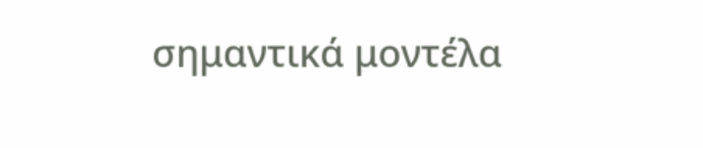σημαντικά μοντέλα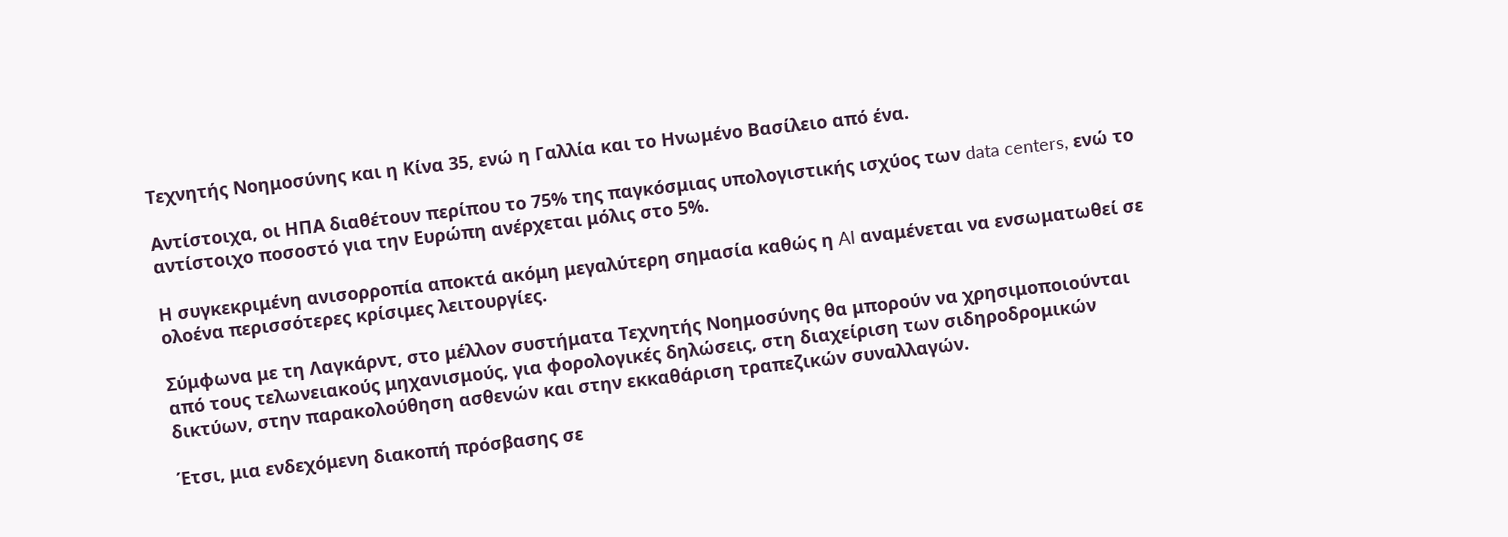Τεχνητής Νοημοσύνης και η Κίνα 35, ενώ η Γαλλία και το Ηνωμένο Βασίλειο από ένα.

Αντίστοιχα, οι ΗΠΑ διαθέτουν περίπου το 75% της παγκόσμιας υπολογιστικής ισχύος των data centers, ενώ το αντίστοιχο ποσοστό για την Ευρώπη ανέρχεται μόλις στο 5%.

Η συγκεκριμένη ανισορροπία αποκτά ακόμη μεγαλύτερη σημασία καθώς η AI αναμένεται να ενσωματωθεί σε ολοένα περισσότερες κρίσιμες λειτουργίες.

Σύμφωνα με τη Λαγκάρντ, στο μέλλον συστήματα Τεχνητής Νοημοσύνης θα μπορούν να χρησιμοποιούνται από τους τελωνειακούς μηχανισμούς, για φορολογικές δηλώσεις, στη διαχείριση των σιδηροδρομικών δικτύων, στην παρακολούθηση ασθενών και στην εκκαθάριση τραπεζικών συναλλαγών.

Έτσι, μια ενδεχόμενη διακοπή πρόσβασης σε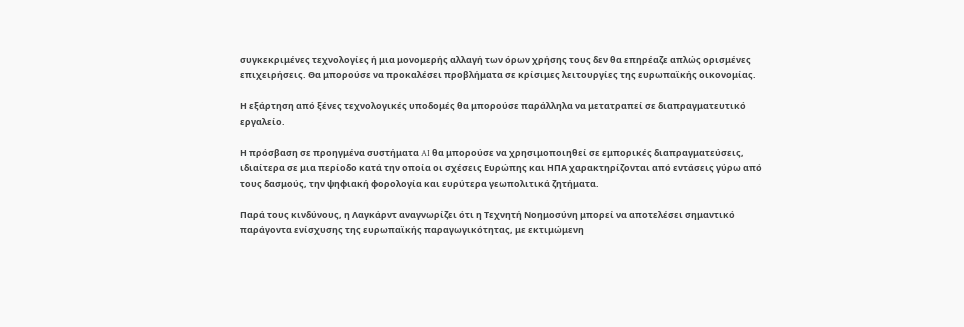συγκεκριμένες τεχνολογίες ή μια μονομερής αλλαγή των όρων χρήσης τους δεν θα επηρέαζε απλώς ορισμένες επιχειρήσεις. Θα μπορούσε να προκαλέσει προβλήματα σε κρίσιμες λειτουργίες της ευρωπαϊκής οικονομίας.

Η εξάρτηση από ξένες τεχνολογικές υποδομές θα μπορούσε παράλληλα να μετατραπεί σε διαπραγματευτικό εργαλείο.

Η πρόσβαση σε προηγμένα συστήματα AI θα μπορούσε να χρησιμοποιηθεί σε εμπορικές διαπραγματεύσεις, ιδιαίτερα σε μια περίοδο κατά την οποία οι σχέσεις Ευρώπης και ΗΠΑ χαρακτηρίζονται από εντάσεις γύρω από τους δασμούς, την ψηφιακή φορολογία και ευρύτερα γεωπολιτικά ζητήματα.

Παρά τους κινδύνους, η Λαγκάρντ αναγνωρίζει ότι η Τεχνητή Νοημοσύνη μπορεί να αποτελέσει σημαντικό παράγοντα ενίσχυσης της ευρωπαϊκής παραγωγικότητας, με εκτιμώμενη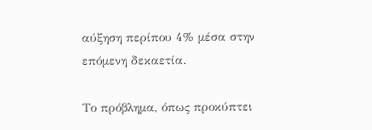αύξηση περίπου 4% μέσα στην επόμενη δεκαετία.

Το πρόβλημα, όπως προκύπτει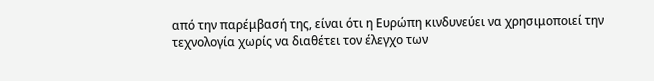από την παρέμβασή της, είναι ότι η Ευρώπη κινδυνεύει να χρησιμοποιεί την τεχνολογία χωρίς να διαθέτει τον έλεγχο των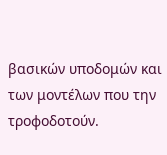βασικών υποδομών και των μοντέλων που την τροφοδοτούν.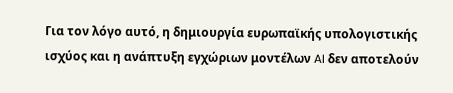Για τον λόγο αυτό, η δημιουργία ευρωπαϊκής υπολογιστικής ισχύος και η ανάπτυξη εγχώριων μοντέλων AI δεν αποτελούν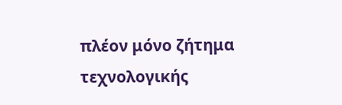πλέον μόνο ζήτημα τεχνολογικής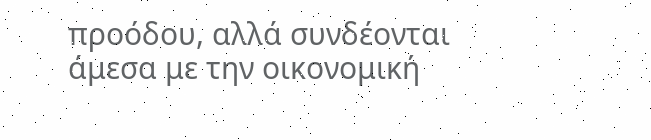προόδου, αλλά συνδέονται άμεσα με την οικονομική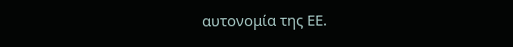αυτονομία της ΕΕ.